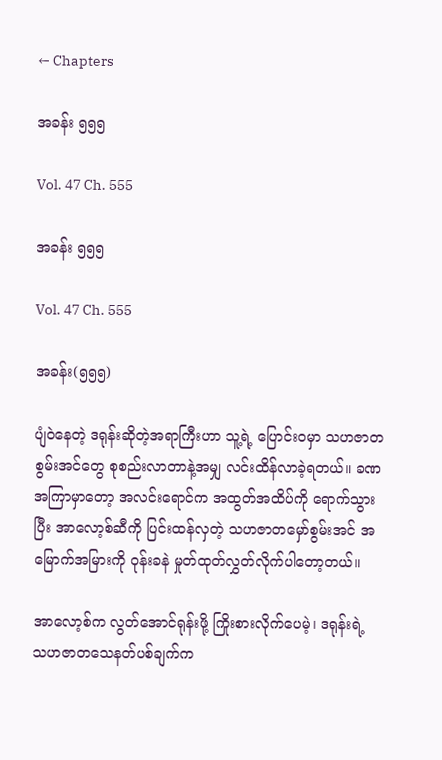← Chapters

အခန်း ၅၅၅

Vol. 47 Ch. 555

အခန်း ၅၅၅

Vol. 47 Ch. 555

အခန်း(၅၅၅)

ပျံဝဲနေတဲ့ ဒရုန်းဆိုတဲ့အရာကြီးဟာ သူ့ရဲ့ ပြောင်းဝမှာ သဟဇာတစွမ်းအင်တွေ စုစည်းလာတာနဲ့အမျှ လင်းထိန်လာခဲ့ရတယ်။ ခဏအကြာမှာတော့ အလင်းရောင်က အထွတ်အထိပ်ကို ရောက်သွားပြီး အာလော့စ်ဆီကို ပြင်းထန်လှတဲ့ သဟဇာတမှော်စွမ်းအင် အမြောက်အမြားကို ဝုန်းခနဲ မှုတ်ထုတ်လွှတ်လိုက်ပါတော့တယ်။

အာလော့စ်က လွတ်အောင်ရုန်းဖို့ ကြိုးစားလိုက်ပေမဲ့၊ ဒရုန်းရဲ့ သဟဇာတသေနတ်ပစ်ချက်က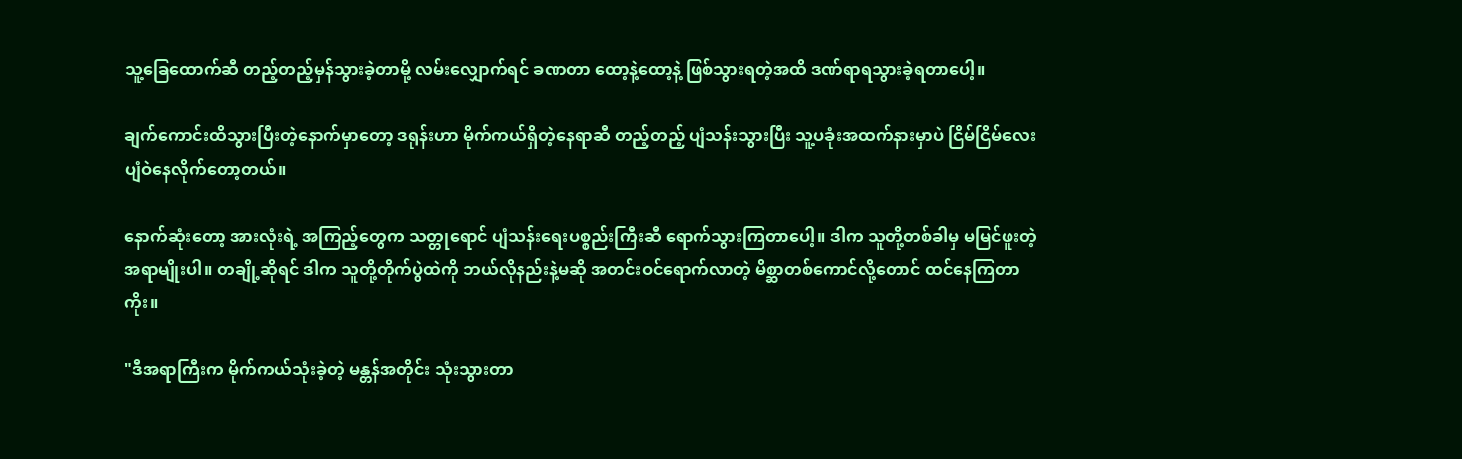သူ့ခြေထောက်ဆီ တည့်တည့်မှန်သွားခဲ့တာမို့ လမ်းလျှောက်ရင် ခဏတာ ထော့နဲ့ထော့နဲ့ ဖြစ်သွားရတဲ့အထိ ဒဏ်ရာရသွားခဲ့ရတာပေါ့။

ချက်ကောင်းထိသွားပြီးတဲ့နောက်မှာတော့ ဒရုန်းဟာ မိုက်ကယ်ရှိတဲ့နေရာဆီ တည့်တည့် ပျံသန်းသွားပြီး သူ့ပခုံးအထက်နားမှာပဲ ငြိမ်ငြိမ်လေး ပျံဝဲနေလိုက်တော့တယ်။

နောက်ဆုံးတော့ အားလုံးရဲ့ အကြည့်တွေက သတ္တုရောင် ပျံသန်းရေးပစ္စည်းကြီးဆီ ရောက်သွားကြတာပေါ့။ ဒါက သူတို့တစ်ခါမှ မမြင်ဖူးတဲ့ အရာမျိုးပါ။ တချို့ဆိုရင် ဒါက သူတို့တိုက်ပွဲထဲကို ဘယ်လိုနည်းနဲ့မဆို အတင်းဝင်ရောက်လာတဲ့ မိစ္ဆာတစ်ကောင်လို့တောင် ထင်နေကြတာကိုး။

"ဒီအရာကြီးက မိုက်ကယ်သုံးခဲ့တဲ့ မန္တန်အတိုင်း သုံးသွားတာ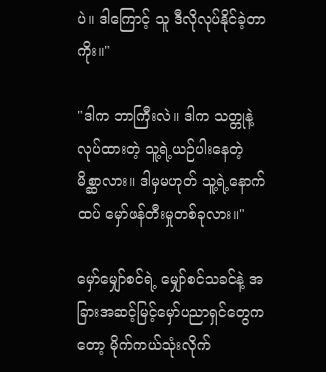ပဲ။ ဒါကြောင့် သူ ဒီလိုလုပ်နိုင်ခဲ့တာကိုး။"

"ဒါက ဘာကြီးလဲ။ ဒါက သတ္တုနဲ့လုပ်ထားတဲ့ သူ့ရဲ့ယဉ်ပါးနေတဲ့ မိစ္ဆာလား။ ဒါမှမဟုတ် သူ့ရဲ့နောက်ထပ် မှော်ဖန်တီးမှုတစ်ခုလား။"

မှော်မျှော်စင်ရဲ့ မျှော်စင်သခင်နဲ့ အခြားအဆင့်မြင့်မှော်ပညာရှင်တွေကတော့ မိုက်ကယ်သုံးလိုက်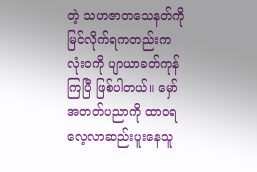တဲ့ သဟဇာတသေနတ်ကို မြင်လိုက်ရကတည်းက လုံးဝကို ပျာယာခတ်ကုန်ကြပြီ ဖြစ်ပါတယ်။ မှော်အတတ်ပညာကို ထာဝရလေ့လာဆည်းပူးနေသူ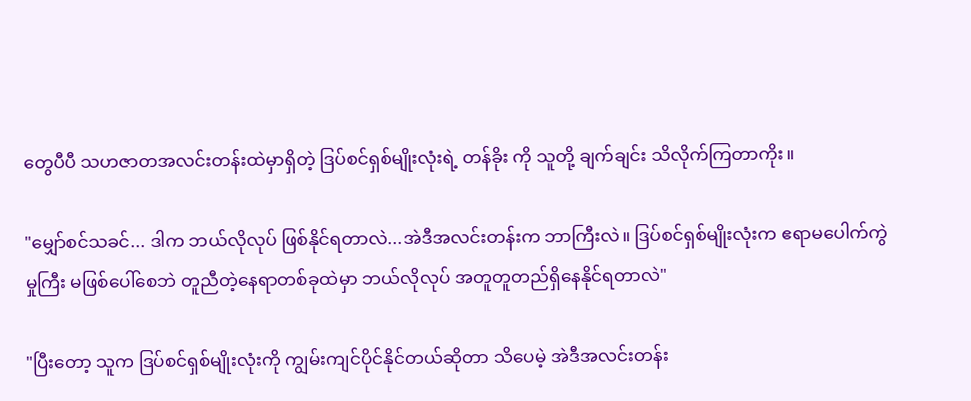တွေပီပီ သဟဇာတအလင်းတန်းထဲမှာရှိတဲ့ ဒြပ်စင်ရှစ်မျိုးလုံးရဲ့ တန်ခိုး ကို သူတို့ ချက်ချင်း သိလိုက်ကြတာကိုး။

"မျှော်စင်သခင်... ဒါက ဘယ်လိုလုပ် ဖြစ်နိုင်ရတာလဲ...အဲဒီအလင်းတန်းက ဘာကြီးလဲ။ ဒြပ်စင်ရှစ်မျိုးလုံးက ဧရာမပေါက်ကွဲမှုကြီး မဖြစ်ပေါ်စေဘဲ တူညီတဲ့နေရာတစ်ခုထဲမှာ ဘယ်လိုလုပ် အတူတူတည်ရှိနေနိုင်ရတာလဲ"

"ပြီးတော့ သူက ဒြပ်စင်ရှစ်မျိုးလုံးကို ကျွမ်းကျင်ပိုင်နိုင်တယ်ဆိုတာ သိပေမဲ့ အဲဒီအလင်းတန်း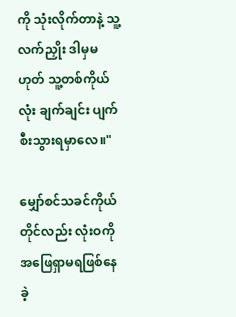ကို သုံးလိုက်တာနဲ့ သူ့လက်ညှိုး ဒါမှမဟုတ် သူ့တစ်ကိုယ်လုံး ချက်ချင်း ပျက်စီးသွားရမှာလေ။"

မျှော်စင်သခင်ကိုယ်တိုင်လည်း လုံးဝကို အဖြေရှာမရဖြစ်နေခဲ့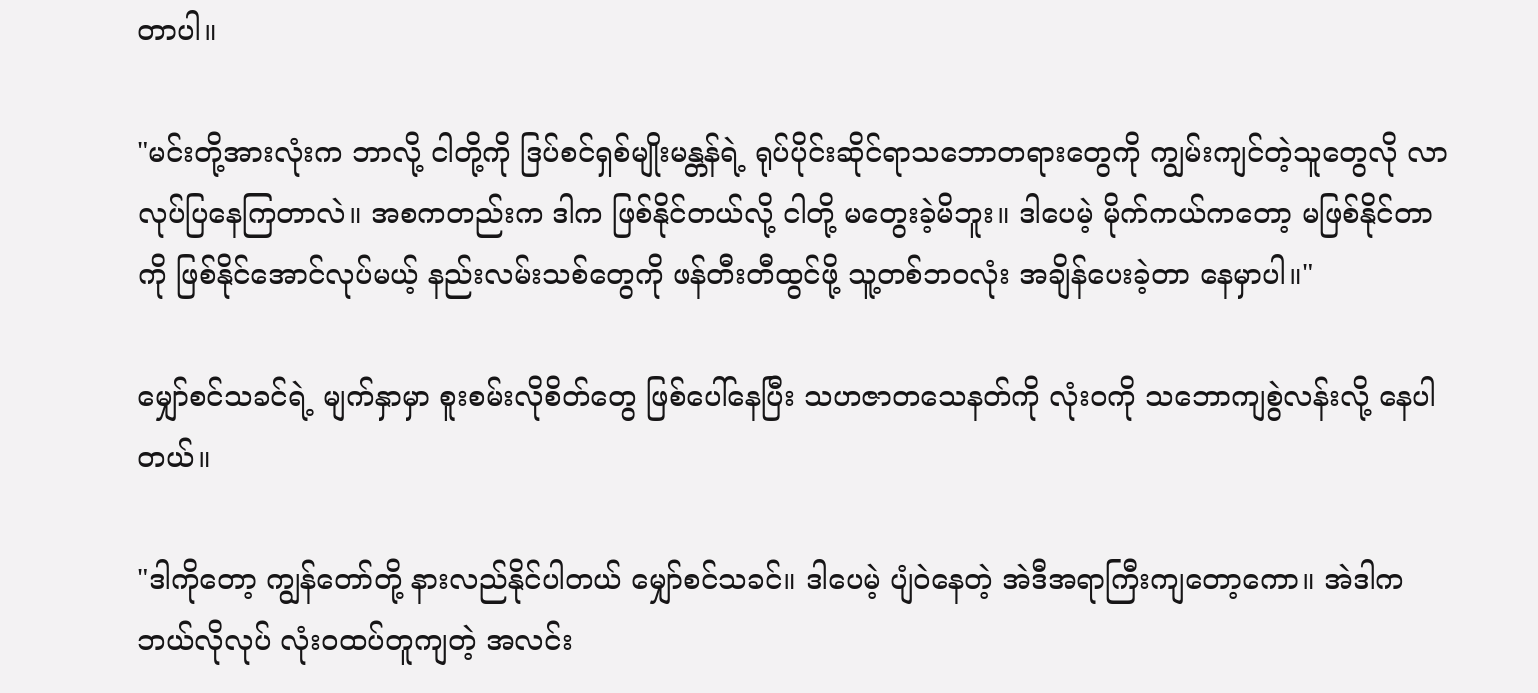တာပါ။

"မင်းတို့အားလုံးက ဘာလို့ ငါတို့ကို ဒြပ်စင်ရှစ်မျိုးမန္တန်ရဲ့ ရုပ်ပိုင်းဆိုင်ရာသဘောတရားတွေကို ကျွမ်းကျင်တဲ့သူတွေလို လာလုပ်ပြနေကြတာလဲ။ အစကတည်းက ဒါက ဖြစ်နိုင်တယ်လို့ ငါတို့ မတွေးခဲ့မိဘူး။ ဒါပေမဲ့ မိုက်ကယ်ကတော့ မဖြစ်နိုင်တာကို ဖြစ်နိုင်အောင်လုပ်မယ့် နည်းလမ်းသစ်တွေကို ဖန်တီးတီထွင်ဖို့ သူ့တစ်ဘဝလုံး အချိန်ပေးခဲ့တာ နေမှာပါ။"

မျှော်စင်သခင်ရဲ့ မျက်နှာမှာ စူးစမ်းလိုစိတ်တွေ ဖြစ်ပေါ်နေပြီး သဟဇာတသေနတ်ကို လုံးဝကို သဘောကျစွဲလန်းလို့ နေပါတယ်။

"ဒါကိုတော့ ကျွန်တော်တို့ နားလည်နိုင်ပါတယ် မျှော်စင်သခင်။ ဒါပေမဲ့ ပျံဝဲနေတဲ့ အဲဒီအရာကြီးကျတော့ကော။ အဲဒါက ဘယ်လိုလုပ် လုံးဝထပ်တူကျတဲ့ အလင်း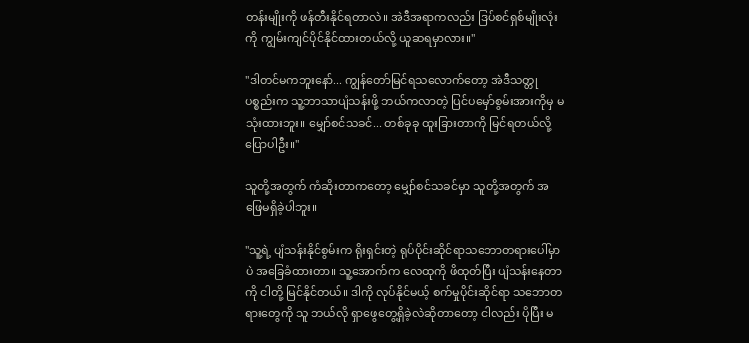တန်းမျိုးကို ဖန်တီးနိုင်ရတာလဲ။ အဲဒီအရာကလည်း ဒြပ်စင်ရှစ်မျိုးလုံးကို ကျွမ်းကျင်ပိုင်နိုင်ထားတယ်လို့ ယူဆရမှာလား။"

"ဒါတင်မကဘူးနော်... ကျွန်တော်မြင်ရသလောက်တော့ အဲဒီသတ္တုပစ္စည်းက သူ့ဘာသာပျံသန်းဖို့ ဘယ်ကလာတဲ့ ပြင်ပမှော်စွမ်းအားကိုမှ မသုံးထားဘူး။ မျှော်စင်သခင်... တစ်ခုခု ထူးခြားတာကို မြင်ရတယ်လို့ ပြောပါဦး။"

သူတို့အတွက် ကံဆိုးတာကတော့ မျှော်စင်သခင်မှာ သူတို့အတွက် အဖြေမရှိခဲ့ပါဘူး။

"သူ့ရဲ့ ပျံသန်းနိုင်စွမ်းက ရိုးရှင်းတဲ့ ရုပ်ပိုင်းဆိုင်ရာသဘောတရားပေါ်မှာပဲ အခြေခံထားတာ။ သူ့အောက်က လေထုကို ဖိထုတ်ပြီး ပျံသန်းနေတာကို ငါတို့ မြင်နိုင်တယ်။ ဒါကို လုပ်နိုင်မယ့် စက်မှုပိုင်းဆိုင်ရာ သဘောတရားတွေကို သူ ဘယ်လို ရှာဖွေတွေ့ရှိခဲ့လဲဆိုတာတော့ ငါလည်း ပိုပြီး မ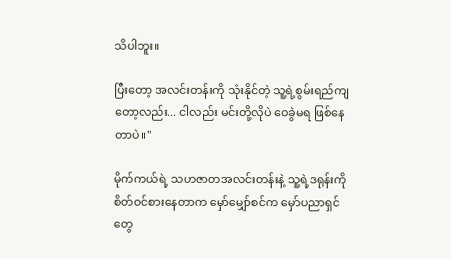သိပါဘူး။

ပြီးတော့ အလင်းတန်းကို သုံးနိုင်တဲ့ သူ့ရဲ့စွမ်းရည်ကျတော့လည်း... ငါလည်း မင်းတို့လိုပဲ ဝေခွဲမရ ဖြစ်နေတာပဲ။"

မိုက်ကယ်ရဲ့ သဟဇာတအလင်းတန်းနဲ့ သူ့ရဲ့ဒရုန်းကို စိတ်ဝင်စားနေတာက မှော်မျှော်စင်က မှော်ပညာရှင်တွေ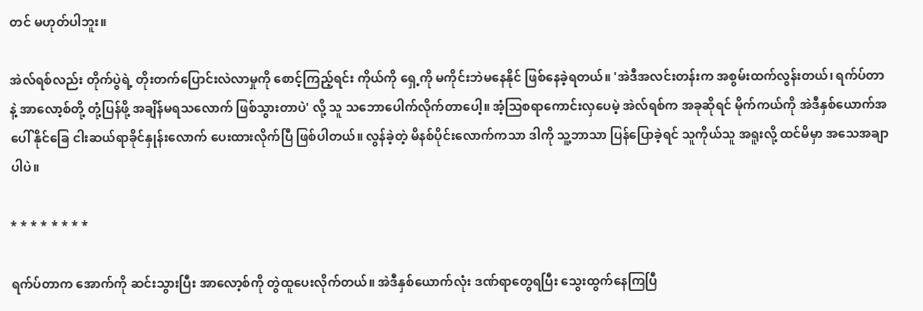တင် မဟုတ်ပါဘူး။

အဲလ်ရစ်လည်း တိုက်ပွဲရဲ့ တိုးတက်ပြောင်းလဲလာမှုကို စောင့်ကြည့်ရင်း ကိုယ်ကို ရှေ့ကို မကိုင်းဘဲမနေနိုင် ဖြစ်နေခဲ့ရတယ်။ 'အဲဒီအလင်းတန်းက အစွမ်းထက်လွန်းတယ်၊ ရက်ပ်တာနဲ့ အာလော့စ်တို့ တုံ့ပြန်ဖို့ အချိန်မရသလောက် ဖြစ်သွားတာပဲ' လို့ သူ သဘောပေါက်လိုက်တာပေါ့။ အံ့ဩစရာကောင်းလှပေမဲ့ အဲလ်ရစ်က အခုဆိုရင် မိုက်ကယ်ကို အဲဒီနှစ်ယောက်အပေါ် နိုင်ခြေ ငါးဆယ်ရာခိုင်နှုန်းလောက် ပေးထားလိုက်ပြီ ဖြစ်ပါတယ်။ လွန်ခဲ့တဲ့ မိနစ်ပိုင်းလောက်ကသာ ဒါကို သူ့ဘာသာ ပြန်ပြောခဲ့ရင် သူကိုယ်သူ အရူးလို့ ထင်မိမှာ အသေအချာပါပဲ။

* * * * * * * *

ရက်ပ်တာက အောက်ကို ဆင်းသွားပြီး အာလော့စ်ကို တွဲထူပေးလိုက်တယ်။ အဲဒီနှစ်ယောက်လုံး ဒဏ်ရာတွေရပြီး သွေးထွက်နေကြပြီ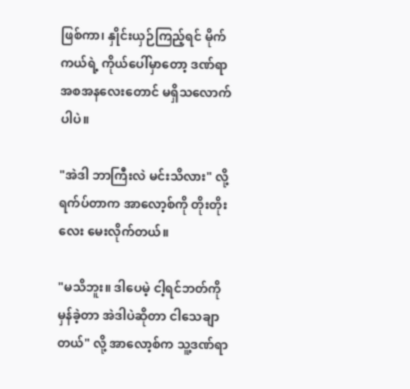ဖြစ်ကာ၊ နှိုင်းယှဉ်ကြည့်ရင် မိုက်ကယ်ရဲ့ ကိုယ်ပေါ်မှာတော့ ဒဏ်ရာအစအနလေးတောင် မရှိသလောက်ပါပဲ။

"အဲဒါ ဘာကြီးလဲ မင်းသိလား" လို့ ရက်ပ်တာက အာလော့စ်ကို တိုးတိုးလေး မေးလိုက်တယ်။

"မသိဘူး။ ဒါပေမဲ့ ငါ့ရင်ဘတ်ကို မှန်ခဲ့တာ အဲဒါပဲဆိုတာ ငါသေချာတယ်" လို့ အာလော့စ်က သူ့ဒဏ်ရာ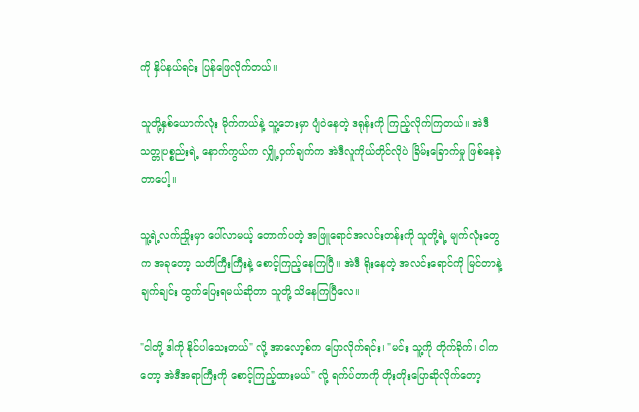ကို နှိပ်နယ်ရင်း ပြန်ဖြေလိုက်တယ်။

သူတို့နှစ်ယောက်လုံး မိုက်ကယ်နဲ့ သူ့ဘေးမှာ ပျံဝဲနေတဲ့ ဒရုန်းကို ကြည့်လိုက်ကြတယ်။ အဲဒီသတ္တုပစ္စည်းရဲ့ နောက်ကွယ်က လျှို့ဝှက်ချက်က အဲဒီလူကိုယ်တိုင်လိုပဲ ခြိမ်းခြောက်မှု ဖြစ်နေခဲ့တာပေါ့။

သူ့ရဲ့လက်ညှိုးမှာ ပေါ်လာမယ့် တောက်ပတဲ့ အဖြူရောင်အလင်းတန်းကို သူတို့ရဲ့ မျက်လုံးတွေက အခုတော့ သတိကြီးကြီးနဲ့ စောင့်ကြည့်နေကြပြီ။ အဲဒီ ရိုးနေတဲ့ အလင်းရောင်ကို မြင်တာနဲ့ ချက်ချင်း ထွက်ပြေးရမယ်ဆိုတာ သူတို့ သိနေကြပြီလေ။

"ငါတို့ ဒါကို နိုင်ပါသေးတယ်" လို့ အာလော့စ်က ပြောလိုက်ရင်း၊ "မင်း သူ့ကို တိုက်ခိုက်၊ ငါကတော့ အဲဒီအရာကြီးကို စောင့်ကြည့်ထားမယ်" လို့ ရက်ပ်တာကို တိုးတိုးပြောဆိုလိုက်တော့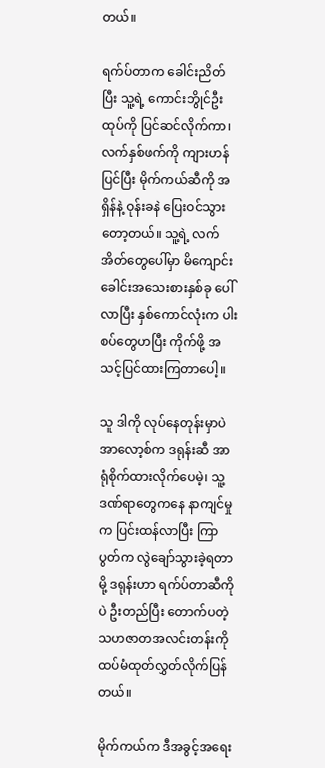တယ်။

ရက်ပ်တာက ခေါင်းညိတ်ပြီး သူ့ရဲ့ ကောင်းဘွိုင်ဦးထုပ်ကို ပြင်ဆင်လိုက်ကာ၊ လက်နှစ်ဖက်ကို ကျားဟန်ပြင်ပြီး မိုက်ကယ်ဆီကို အရှိန်နဲ့ ဝုန်းခနဲ ပြေးဝင်သွားတော့တယ်။ သူ့ရဲ့ လက်အိတ်တွေပေါ်မှာ မိကျောင်းခေါင်းအသေးစားနှစ်ခု ပေါ်လာပြီး နှစ်ကောင်လုံးက ပါးစပ်တွေဟပြီး ကိုက်ဖို့ အသင့်ပြင်ထားကြတာပေါ့။

သူ ဒါကို လုပ်နေတုန်းမှာပဲ အာလော့စ်က ဒရုန်းဆီ အာရုံစိုက်ထားလိုက်ပေမဲ့၊ သူ့ဒဏ်ရာတွေကနေ နာကျင်မှုက ပြင်းထန်လာပြီး ကြာပွတ်က လွဲချော်သွားခဲ့ရတာမို့ ဒရုန်းဟာ ရက်ပ်တာဆီကိုပဲ ဦးတည်ပြီး တောက်ပတဲ့ သဟဇာတအလင်းတန်းကို ထပ်မံထုတ်လွှတ်လိုက်ပြန်တယ်။

မိုက်ကယ်က ဒီအခွင့်အရေး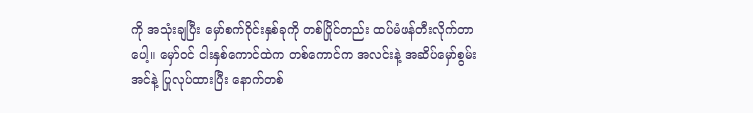ကို အသုံးချပြီး မှော်စက်ဝိုင်းနှစ်ခုကို တစ်ပြိုင်တည်း ထပ်မံဖန်တီးလိုက်တာပေါ့။ မှော်ဝင် ငါးနှစ်ကောင်ထဲက တစ်ကောင်က အလင်းနဲ့ အဆိပ်မှော်စွမ်းအင်နဲ့ ပြုလုပ်ထားပြီး နောက်တစ်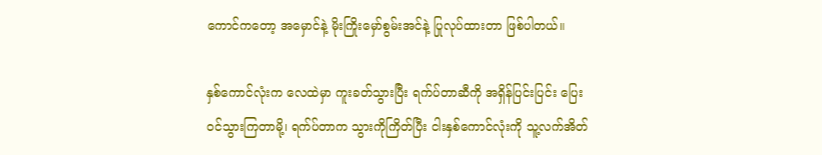ကောင်ကတော့ အမှောင်နဲ့ မိုးကြိုးမှော်စွမ်းအင်နဲ့ ပြုလုပ်ထားတာ ဖြစ်ပါတယ်။

နှစ်ကောင်လုံးက လေထဲမှာ ကူးခတ်သွားပြီး ရက်ပ်တာဆီကို အရှိန်ပြင်းပြင်း ပြေးဝင်သွားကြတာမို့၊ ရက်ပ်တာက သွားကိုကြိတ်ပြီး ငါးနှစ်ကောင်လုံးကို သူ့လက်အိတ်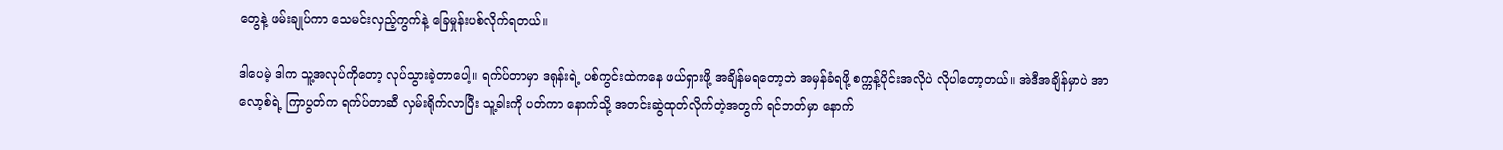တွေနဲ့ ဖမ်းချုပ်ကာ သေမင်းလှည့်ကွက်နဲ့ ခြေမှုန်းပစ်လိုက်ရတယ်။

ဒါပေမဲ့ ဒါက သူ့အလုပ်ကိုတော့ လုပ်သွားခဲ့တာပေါ့။ ရက်ပ်တာမှာ ဒရုန်းရဲ့ ပစ်ကွင်းထဲကနေ ဖယ်ရှားဖို့ အချိန်မရတော့ဘဲ အမှန်ခံရဖို့ စက္ကန့်ပိုင်းအလိုပဲ လိုပါတော့တယ်။ အဲဒီအချိန်မှာပဲ အာလော့စ်ရဲ့ ကြာပွတ်က ရက်ပ်တာဆီ လှမ်းရိုက်လာပြီး သူ့ခါးကို ပတ်ကာ နောက်သို့ အတင်းဆွဲထုတ်လိုက်တဲ့အတွက် ရင်ဘတ်မှာ နောက်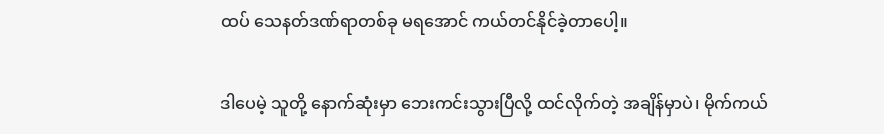ထပ် သေနတ်ဒဏ်ရာတစ်ခု မရအောင် ကယ်တင်နိုင်ခဲ့တာပေါ့။

ဒါပေမဲ့ သူတို့ နောက်ဆုံးမှာ ဘေးကင်းသွားပြီလို့ ထင်လိုက်တဲ့ အချိန်မှာပဲ၊ မိုက်ကယ်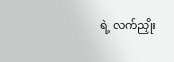ရဲ့ လက်ညှိုး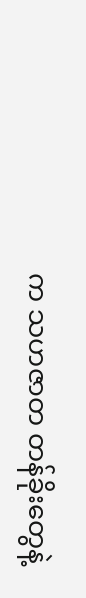က သဟဇာတ တန်ခိုးတွေနဲ့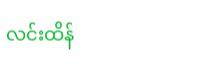လင်းထိန်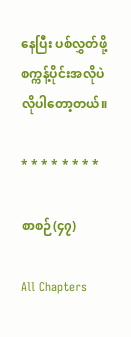နေပြီး ပစ်လွှတ်ဖို့ စက္ကန့်ပိုင်းအလိုပဲ လိုပါတော့တယ်။

* * * * * * * *

စာစဉ်(၄၇)

All Chapters